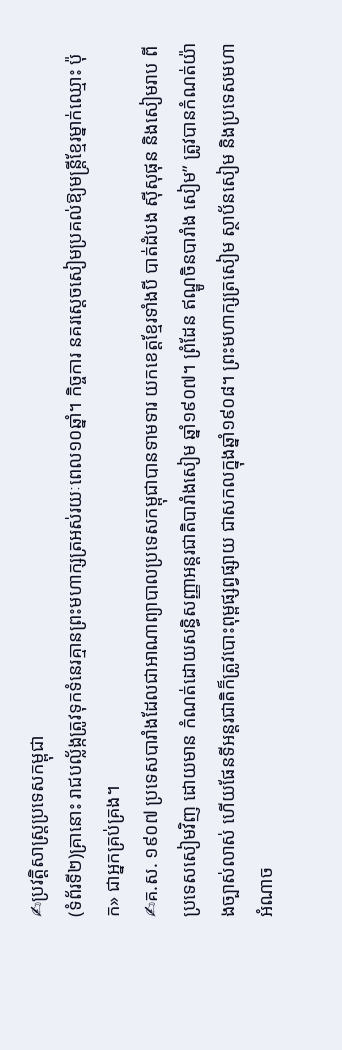✍ប្រវត្តិសាស្ត្រប្រទេសកម្ពុជា
(ទំព័រទី២)គ្រានោះ រាជបល្ល័ង្កត្រូវទុកទំនេរគ្មានព្រះមហាក្សត្រអស់រយៈពេល១០ឆ្នាំ។ កិច្ចការ នគរស្ដេចសៀមប្រគល់ឱ្យមន្ត្រីខ្មែរម្នាក់ឈ្មោះ ប៉ុក» ជាអ្នកគ្រប់គ្រង។
✍គ.ស. ១៩០៧ ប្រទេសបារាំងដែលជាអាណាព្យាបាលប្រទេសកម្ពុជាបានទាមទារ យកខេត្តខ្មែរទាំងបី បាត់ដំបង ស៊ីសុផុន និងសៀមរាប ពីប្រទេសសៀមវិញ ដោយមាន កំណត់ដោយសន្ធិសញ្ញាអន្តរជាតិបារាំងសៀម ឆ្នាំ១៩០៧។ ព្រំដែន ឥណ្ឌូចិនបារាំង សៀម” ត្រូវបានកំណត់យ៉ាងច្បាស់លាស់ ហើយផែនទីអន្តរជាតិក៏ត្រូវបោះពុម្ពផ្សព្វផ្សាយ ជាសកលក្នុងឆ្នាំ១៩០៨។ ព្រះមហាក្សត្រសៀម ស្ថាប័នសៀម និងប្រទេសមហាអំណាច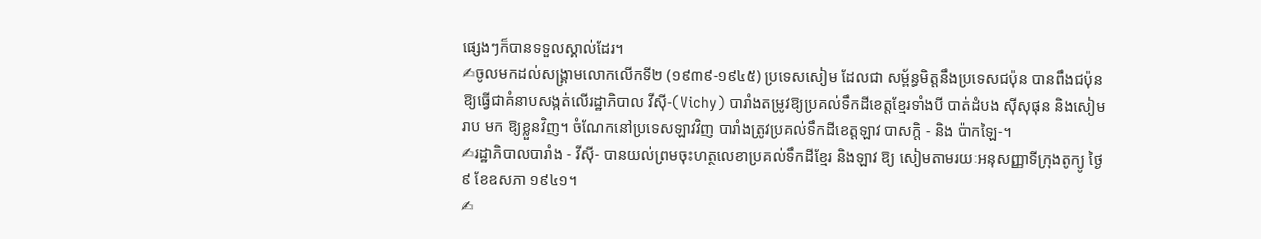ផ្សេងៗក៏បានទទួលស្គាល់ដែរ។
✍ចូលមកដល់សង្គ្រាមលោកលើកទី២ (១៩៣៩-១៩៤៥) ប្រទេសសៀម ដែលជា សម្ព័ន្ធមិត្តនឹងប្រទេសជប៉ុន បានពឹងជប៉ុនឱ្យធ្វើជាគំនាបសង្កត់លើរដ្ឋាភិបាល វីស៊ី-(Vichy) បារាំងតម្រូវឱ្យប្រគល់ទឹកដីខេត្តខ្មែរទាំងបី បាត់ដំបង ស៊ីសុផុន និងសៀមរាប មក ឱ្យខ្លួនវិញ។ ចំណែកនៅប្រទេសឡាវវិញ បារាំងត្រូវប្រគល់ទឹកដីខេត្តឡាវ បាសក្តិ - និង ប៉ាកឡៃ-។
✍រដ្ឋាភិបាលបារាំង - វីស៊ី- បានយល់ព្រមចុះហត្ថលេខាប្រគល់ទឹកដីខ្មែរ និងឡាវ ឱ្យ សៀមតាមរយៈអនុសញ្ញាទីក្រុងតូក្យូ ថ្ងៃ៩ ខែឧសភា ១៩៤១។
✍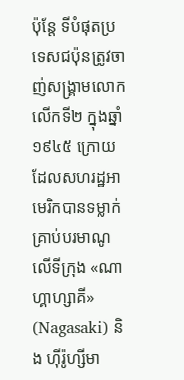ប៉ុន្តែ ទីបំផុតប្រទេសជប៉ុនត្រូវចាញ់សង្គ្រាមលោកលើកទី២ ក្នុងឆ្នាំ១៩៤៥ ក្រោយ ដែលសហរដ្ឋអាមេរិកបានទម្លាក់គ្រាប់បរមាណូ លើទីក្រុង «ណាហ្គាហ្សាគី» (Nagasaki) និង ហ៊ីរ៉ូហ្សីមា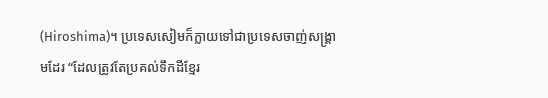(Hiroshima)។ ប្រទេសសៀមក៏ក្លាយទៅជាប្រទេសចាញ់សង្គ្រាមដែរ “ដែលត្រូវតែប្រគល់ទឹកដីខ្មែរ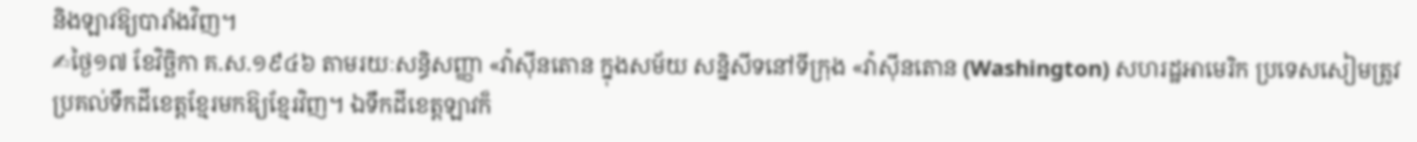និងឡាវឱ្យបារាំងវិញ។
✍ថ្ងៃ១៧ ខែវិច្ឆិកា គ.ស.១៩៤៦ តាមរយៈសន្ធិសញ្ញា «វ៉ាស៊ីនតោន ក្នុងសម័យ សន្និសីទនៅទីក្រុង «វ៉ាស៊ីនតោន (Washington) សហរដ្ឋអាមេរិក ប្រទេសសៀមត្រូវ ប្រគល់ទឹកដីខេត្តខ្មែរមកឱ្យខ្មែរវិញ។ ឯទឹកដីខេត្តឡាវក៏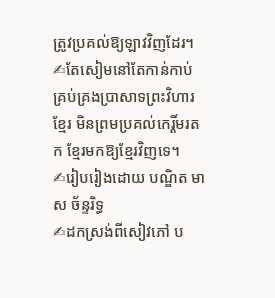ត្រូវប្រគល់ឱ្យឡាវវិញដែរ។
✍តែសៀមនៅតែកាន់កាប់ គ្រប់គ្រងប្រាសាទព្រះវិហារខ្មែរ មិនព្រមប្រគល់កេរ្តិ៍មរតក ខ្មែរមកឱ្យខ្មែរវិញទេ។
✍រៀបរៀងដោយ បណ្ឌិត មាស ច័ន្ទរិទ្ធ
✍ដកស្រង់ពីសៀវភៅ ប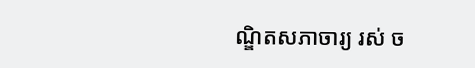ណ្ឌិតសភាចារ្យ រស់ ច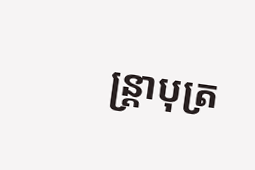ន្ត្រាបុត្រ